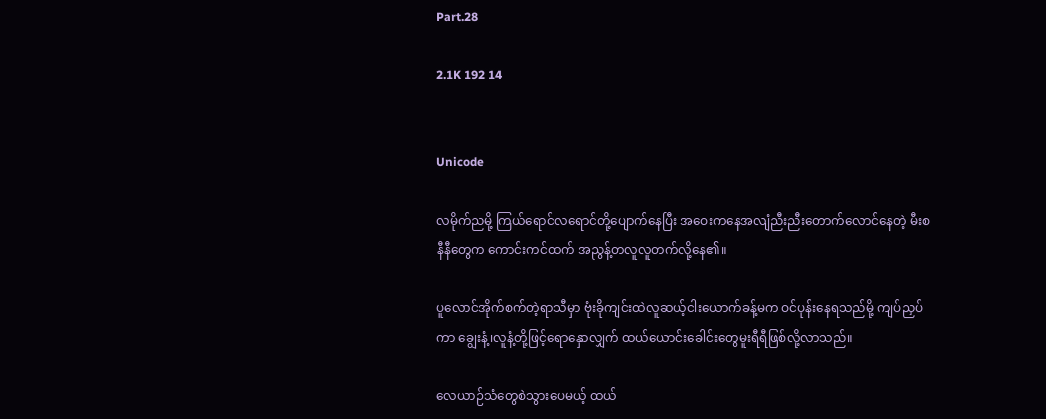Part.28

2.1K 192 14


Unicode

လမိုက်ညမို့ ကြယ်ရောင်လရောင်တို့ပျောက်နေပြီး အဝေးကနေအလျံညီးညီးတောက်လောင်နေတဲ့ မီးစနီနီတွေက ကောင်းကင်ထက် အညွန့်တလူလူတက်လို့နေ၏။

ပူလောင်အိုက်စက်တဲ့ရာသီမှာ ဗုံးခိုကျင်းထဲလူဆယ့်ငါးယောက်ခန့်မက ဝင်ပုန်းနေရသည်မို့ ကျပ်ညှပ်ကာ ချွေးနံ့၊လူနံ့တို့ဖြင့်ရောနှောလျှက် ထယ်ယောင်းခေါင်းတွေမူးရီရီဖြစ်လို့လာသည်။

လေယာဉ်သံတွေစဲသွားပေမယ့် ထယ်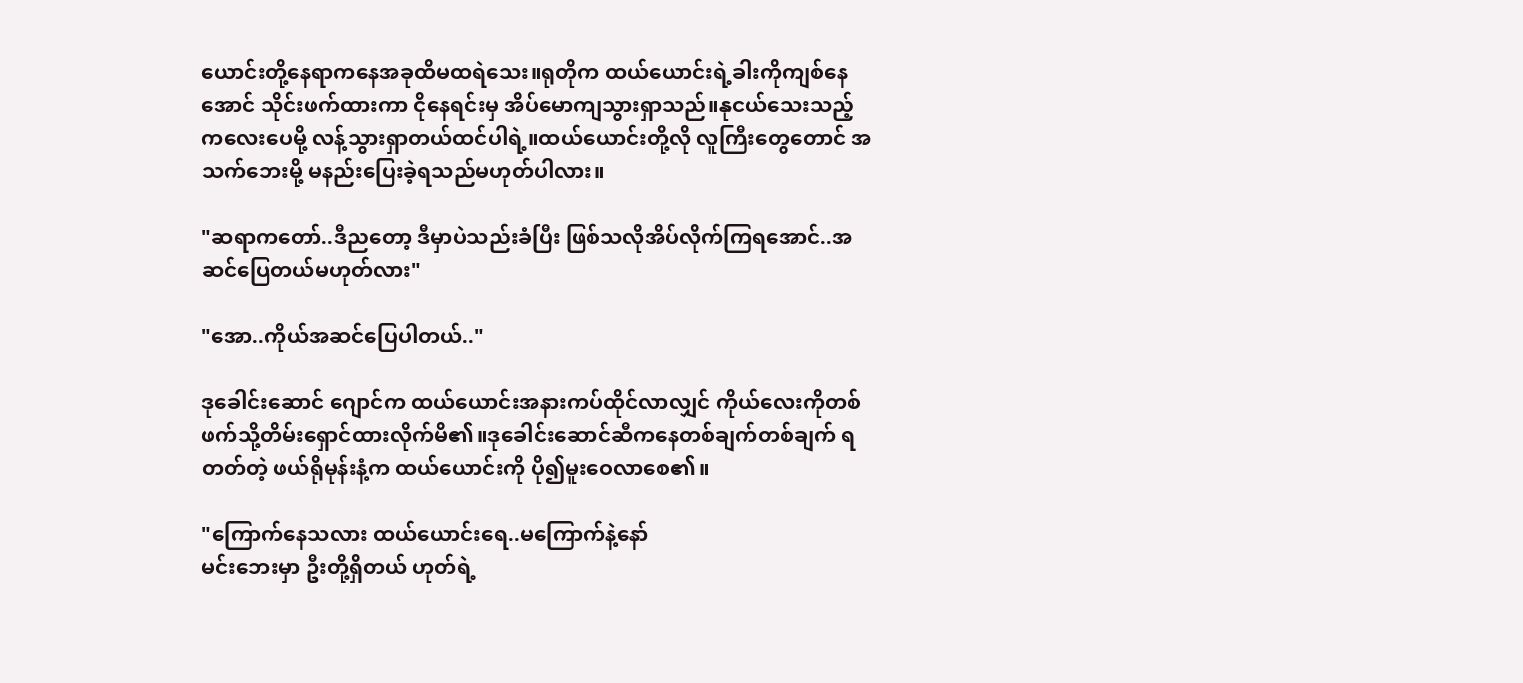ယောင်းတို့နေရာကနေအခုထိမထရဲသေး။ရုတိုက ထယ်ယောင်းရဲ့ခါးကိုကျစ်နေအောင် သိုင်းဖက်ထားကာ ငိုနေရင်းမှ အိပ်မောကျသွားရှာသည်။နုငယ်သေးသည့် ကလေးပေမို့ လန့်သွားရှာတယ်ထင်ပါရဲ့။ထယ်ယောင်းတို့လို လူကြီးတွေတောင် အသက်ဘေးမို့ မနည်းပြေးခဲ့ရသည်မဟုတ်ပါလား။

"ဆရာကတော်..ဒီညတော့ ဒီမှာပဲသည်းခံပြီး ဖြစ်သလိုအိပ်လိုက်ကြရအောင်..အဆင်ပြေတယ်မဟုတ်လား"

"အော..ကိုယ်အဆင်ပြေပါတယ်.."

ဒုခေါင်းဆောင် ဂျောင်က ထယ်ယောင်းအနားကပ်ထိုင်လာလျှင် ကိုယ်လေးကိုတစ်ဖက်သို့တိမ်းရှောင်ထားလိုက်မိ၏။ဒုခေါင်းဆောင်ဆီကနေတစ်ချက်တစ်ချက် ရတတ်တဲ့ ဖယ်ရိုမုန်းနံ့က ထယ်ယောင်းကို ပို၍မူးဝေလာစေ၏။

"ကြောက်နေသလား ထယ်ယောင်းရေ..မကြောက်နဲ့နော်
မင်းဘေးမှာ ဦးတို့ရှိတယ် ဟုတ်ရဲ့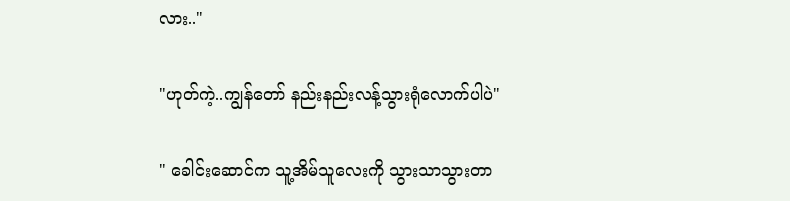လား.."

"ဟုတ်ကဲ့..ကျွန်တော် နည်းနည်းလန့်သွားရုံလောက်ပါပဲ"

" ခေါင်းဆောင်က သူ့အိမ်သူလေးကို သွားသာသွားတာ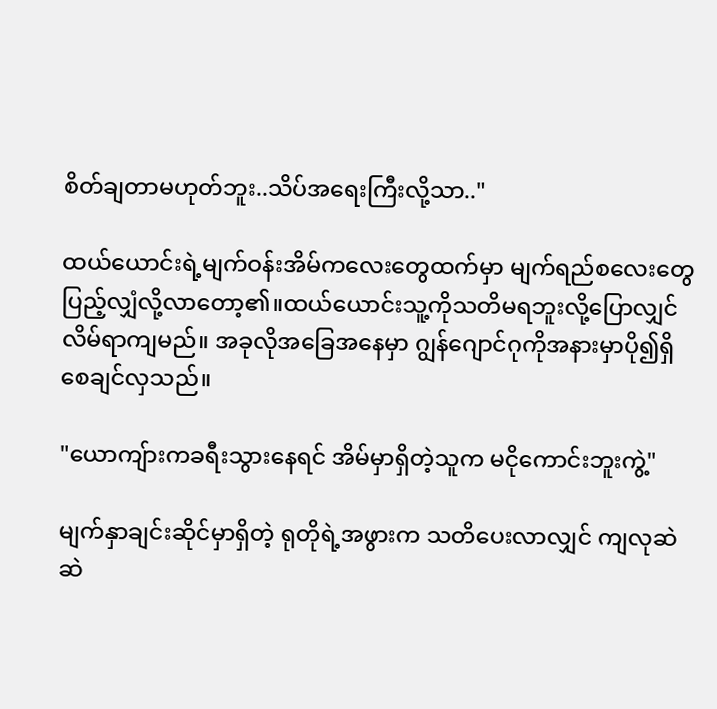စိတ်ချတာမဟုတ်ဘူး..သိပ်အရေးကြီးလို့သာ.."

ထယ်ယောင်းရဲ့မျက်ဝန်းအိမ်ကလေးတွေထက်မှာ မျက်ရည်စလေးတွေပြည့်လျှံလို့လာတော့၏။ထယ်ယောင်းသူ့ကိုသတိမရဘူးလို့ပြောလျှင်လိမ်ရာကျမည်။ အခုလိုအခြေအနေမှာ ဂျွန်ဂျောင်ဂုကိုအနားမှာပို၍ရှိစေချင်လှသည်။

"ယောကျ်ားကခရီးသွားနေရင် အိမ်မှာရှိတဲ့သူက မငိုကောင်းဘူးကွဲ့"

မျက်နှာချင်းဆိုင်မှာရှိတဲ့ ရုတိုရဲ့အဖွားက သတိပေးလာလျှင် ကျလုဆဲဆဲ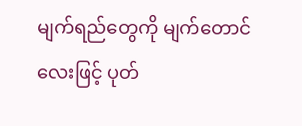မျက်ရည်တွေကို မျက်တောင်လေးဖြင့် ပုတ်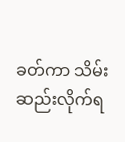ခတ်ကာ သိမ်းဆည်းလိုက်ရ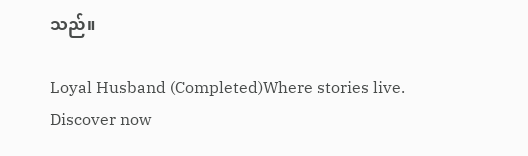သည်။

Loyal Husband (Completed)Where stories live. Discover now